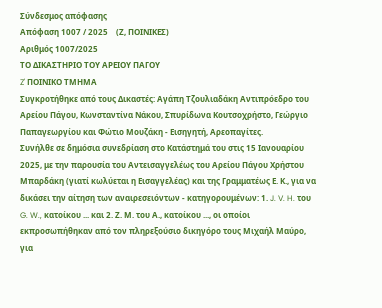Σύνδεσμος απόφασης
Απόφαση 1007 / 2025    (Ζ, ΠΟΙΝΙΚΕΣ)
Αριθμός 1007/2025
ΤΟ ΔΙΚΑΣΤΗΡΙΟ ΤΟΥ ΑΡΕΙΟΥ ΠΑΓΟΥ
Z' ΠΟΙΝΙΚΟ ΤΜΗΜΑ
Συγκροτήθηκε από τους Δικαστές: Αγάπη Τζουλιαδάκη Αντιπρόεδρο του Αρείου Πάγου, Κωνσταντίνα Νάκου, Σπυρίδωνα Κουτσοχρήστο, Γεώργιο Παπαγεωργίου και Φώτιο Μουζάκη - Εισηγητή, Αρεοπαγίτες.
Συνήλθε σε δημόσια συνεδρίαση στο Κατάστημά του στις 15 Ιανουαρίου 2025, με την παρουσία του Αντεισαγγελέως του Αρείου Πάγου Χρήστου Μπαρδάκη (γιατί κωλύεται η Εισαγγελέας) και της Γραμματέως Ε. Κ., για να δικάσει την αίτηση των αναιρεσειόντων - κατηγορουμένων: 1. J. V. H. του G. W., κατοίκου ... και 2. Ζ. Μ. του Α., κατοίκου ..., οι οποίοι εκπροσωπήθηκαν από τον πληρεξούσιο δικηγόρο τους Μιχαήλ Μαύρο, για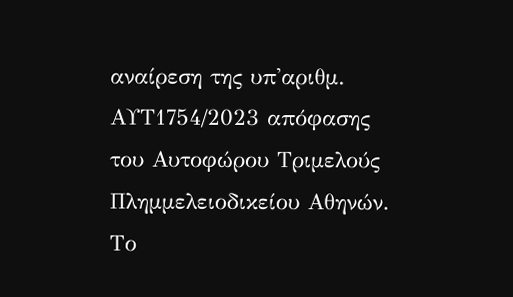αναίρεση της υπ'αριθμ. ΑΥΤ1754/2023 απόφασης του Αυτοφώρου Τριμελούς Πλημμελειοδικείου Αθηνών. Το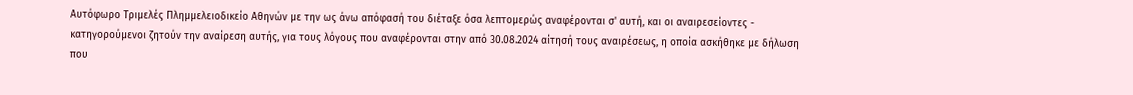Αυτόφωρο Τριμελές Πλημμελειοδικείο Αθηνών με την ως άνω απόφασή του διέταξε όσα λεπτομερώς αναφέρονται σ' αυτή, και oι αναιρεσείοντες - κατηγορούμενοι ζητούν την αναίρεση αυτής, για τους λόγους που αναφέρονται στην από 30.08.2024 αίτησή τους αναιρέσεως, η οποία ασκήθηκε με δήλωση που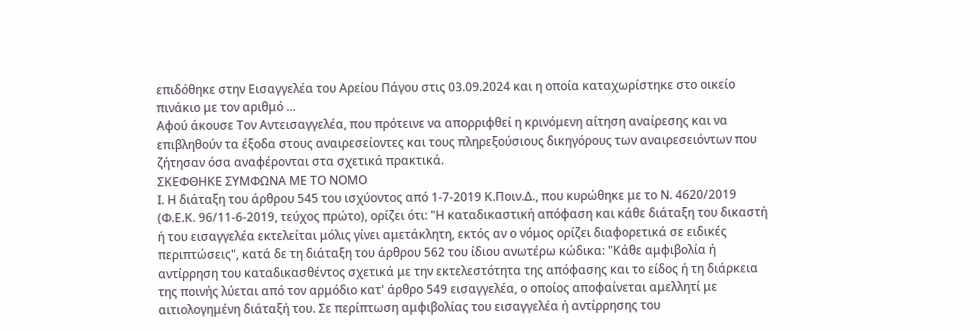επιδόθηκε στην Εισαγγελέα του Αρείου Πάγου στις 03.09.2024 και η οποία καταχωρίστηκε στο οικείο πινάκιο με τον αριθμό ...
Αφού άκουσε Τον Αντεισαγγελέα, που πρότεινε να απορριφθεί η κρινόμενη αίτηση αναίρεσης και να επιβληθούν τα έξοδα στους αναιρεσείοντες και τους πληρεξούσιους δικηγόρους των αναιρεσειόντων που ζήτησαν όσα αναφέρονται στα σχετικά πρακτικά.
ΣΚΕΦΘΗΚΕ ΣΥΜΦΩΝΑ ΜΕ ΤΟ ΝΟΜΟ
Ι. Η διάταξη του άρθρου 545 του ισχύοντος από 1-7-2019 Κ.Ποιν.Δ., που κυρώθηκε με το Ν. 4620/2019 (Φ.Ε.Κ. 96/11-6-2019, τεύχος πρώτο), ορίζει ότι: "Η καταδικαστική απόφαση και κάθε διάταξη του δικαστή ή του εισαγγελέα εκτελείται μόλις γίνει αμετάκλητη, εκτός αν ο νόμος ορίζει διαφορετικά σε ειδικές περιπτώσεις", κατά δε τη διάταξη του άρθρου 562 του ίδιου ανωτέρω κώδικα: "Κάθε αμφιβολία ή αντίρρηση του καταδικασθέντος σχετικά με την εκτελεστότητα της απόφασης και το είδος ή τη διάρκεια της ποινής λύεται από τον αρμόδιο κατ' άρθρο 549 εισαγγελέα, ο οποίος αποφαίνεται αμελλητί με αιτιολογημένη διάταξή του. Σε περίπτωση αμφιβολίας του εισαγγελέα ή αντίρρησης του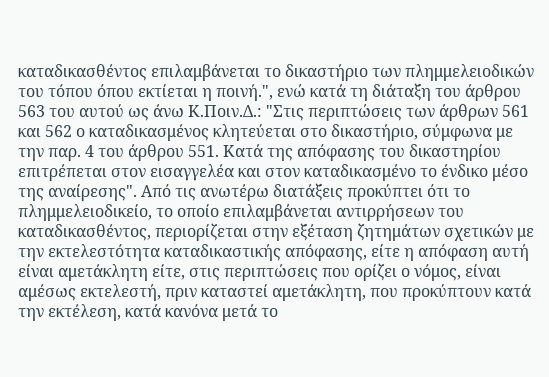καταδικασθέντος επιλαμβάνεται το δικαστήριο των πλημμελειοδικών του τόπου όπου εκτίεται η ποινή.", ενώ κατά τη διάταξη του άρθρου 563 του αυτού ως άνω Κ.Ποιν.Δ.: "Στις περιπτώσεις των άρθρων 561 και 562 ο καταδικασμένος κλητεύεται στο δικαστήριο, σύμφωνα με την παρ. 4 του άρθρου 551. Κατά της απόφασης του δικαστηρίου επιτρέπεται στον εισαγγελέα και στον καταδικασμένο το ένδικο μέσο της αναίρεσης". Από τις ανωτέρω διατάξεις προκύπτει ότι το πλημμελειοδικείο, το οποίο επιλαμβάνεται αντιρρήσεων του καταδικασθέντος, περιορίζεται στην εξέταση ζητημάτων σχετικών με την εκτελεστότητα καταδικαστικής απόφασης, είτε η απόφαση αυτή είναι αμετάκλητη είτε, στις περιπτώσεις που ορίζει ο νόμος, είναι αμέσως εκτελεστή, πριν καταστεί αμετάκλητη, που προκύπτουν κατά την εκτέλεση, κατά κανόνα μετά το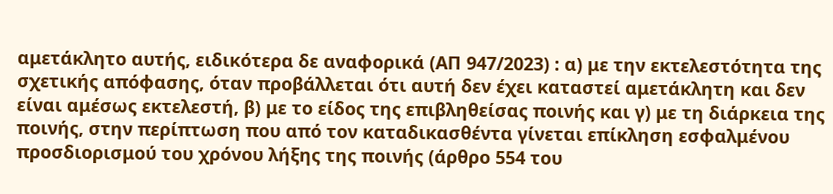αμετάκλητο αυτής, ειδικότερα δε αναφορικά (ΑΠ 947/2023) : α) με την εκτελεστότητα της σχετικής απόφασης, όταν προβάλλεται ότι αυτή δεν έχει καταστεί αμετάκλητη και δεν είναι αμέσως εκτελεστή, β) με το είδος της επιβληθείσας ποινής και γ) με τη διάρκεια της ποινής, στην περίπτωση που από τον καταδικασθέντα γίνεται επίκληση εσφαλμένου προσδιορισμού του χρόνου λήξης της ποινής (άρθρο 554 του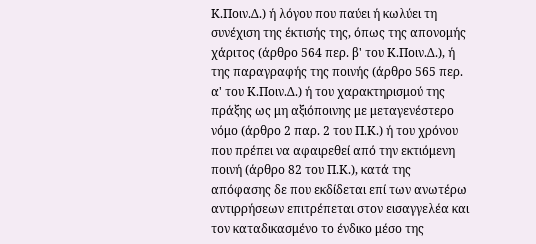Κ.Ποιν.Δ.) ή λόγου που παύει ή κωλύει τη συνέχιση της έκτισής της, όπως της απονομής χάριτος (άρθρο 564 περ. β' του Κ.Ποιν.Δ.), ή της παραγραφής της ποινής (άρθρο 565 περ. α' του Κ.Ποιν.Δ.) ή του χαρακτηρισμού της πράξης ως μη αξιόποινης με μεταγενέστερο νόμο (άρθρο 2 παρ. 2 του Π.Κ.) ή του χρόνου που πρέπει να αφαιρεθεί από την εκτιόμενη ποινή (άρθρο 82 του Π.Κ.), κατά της απόφασης δε που εκδίδεται επί των ανωτέρω αντιρρήσεων επιτρέπεται στον εισαγγελέα και τον καταδικασμένο το ένδικο μέσο της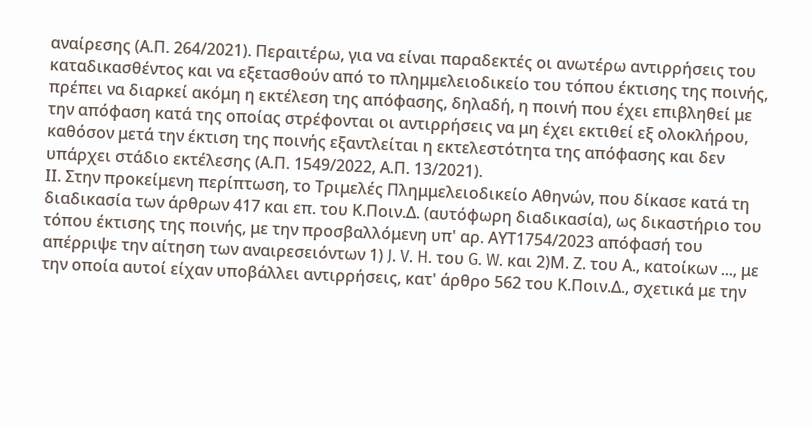αναίρεσης (Α.Π. 264/2021). Περαιτέρω, για να είναι παραδεκτές οι ανωτέρω αντιρρήσεις του καταδικασθέντος και να εξετασθούν από το πλημμελειοδικείο του τόπου έκτισης της ποινής, πρέπει να διαρκεί ακόμη η εκτέλεση της απόφασης, δηλαδή, η ποινή που έχει επιβληθεί με την απόφαση κατά της οποίας στρέφονται οι αντιρρήσεις να μη έχει εκτιθεί εξ ολοκλήρου, καθόσον μετά την έκτιση της ποινής εξαντλείται η εκτελεστότητα της απόφασης και δεν υπάρχει στάδιο εκτέλεσης (Α.Π. 1549/2022, Α.Π. 13/2021).
ΙΙ. Στην προκείμενη περίπτωση, το Τριμελές Πλημμελειοδικείο Αθηνών, που δίκασε κατά τη διαδικασία των άρθρων 417 και επ. του Κ.Ποιν.Δ. (αυτόφωρη διαδικασία), ως δικαστήριο του τόπου έκτισης της ποινής, με την προσβαλλόμενη υπ' αρ. ΑΥΤ1754/2023 απόφασή του απέρριψε την αίτηση των αναιρεσειόντων 1) J. V. H. του G. W. και 2)Μ. Ζ. του Α., κατοίκων ..., με την οποία αυτοί είχαν υποβάλλει αντιρρήσεις, κατ' άρθρο 562 του Κ.Ποιν.Δ., σχετικά με την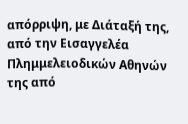απόρριψη, με Διάταξή της, από την Εισαγγελέα Πλημμελειοδικών Αθηνών της από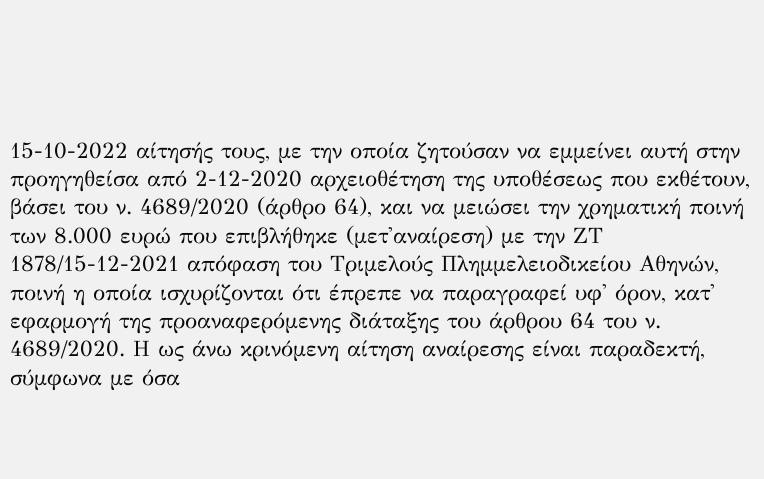15-10-2022 αίτησής τους, με την οποία ζητούσαν να εμμείνει αυτή στην προηγηθείσα από 2-12-2020 αρχειοθέτηση της υποθέσεως που εκθέτουν, βάσει του ν. 4689/2020 (άρθρο 64), και να μειώσει την χρηματική ποινή των 8.000 ευρώ που επιβλήθηκε (μετ'αναίρεση) με την ΖΤ 1878/15-12-2021 απόφαση του Τριμελούς Πλημμελειοδικείου Αθηνών, ποινή η οποία ισχυρίζονται ότι έπρεπε να παραγραφεί υφ' όρον, κατ' εφαρμογή της προαναφερόμενης διάταξης του άρθρου 64 του ν. 4689/2020. Η ως άνω κρινόμενη αίτηση αναίρεσης είναι παραδεκτή, σύμφωνα με όσα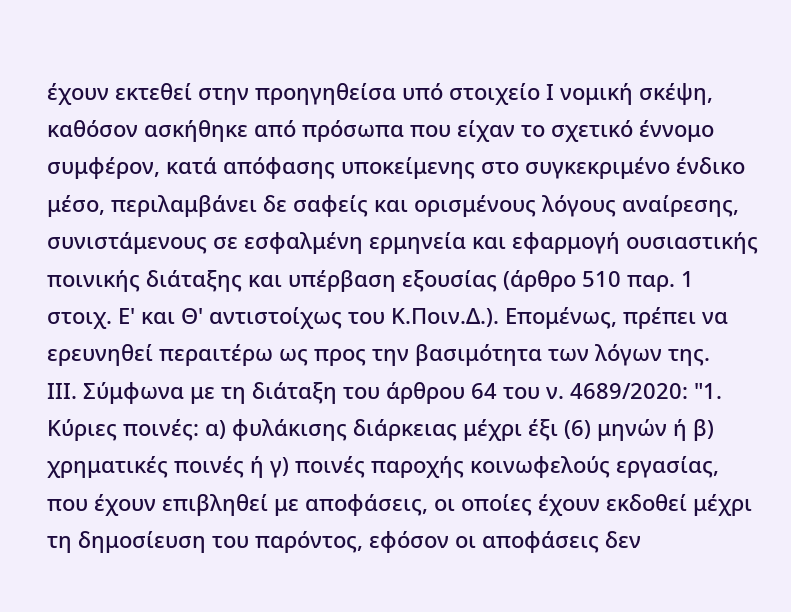έχουν εκτεθεί στην προηγηθείσα υπό στοιχείο Ι νομική σκέψη, καθόσον ασκήθηκε από πρόσωπα που είχαν το σχετικό έννομο συμφέρον, κατά απόφασης υποκείμενης στο συγκεκριμένο ένδικο μέσο, περιλαμβάνει δε σαφείς και ορισμένους λόγους αναίρεσης, συνιστάμενους σε εσφαλμένη ερμηνεία και εφαρμογή ουσιαστικής ποινικής διάταξης και υπέρβαση εξουσίας (άρθρο 510 παρ. 1 στοιχ. Ε' και Θ' αντιστοίχως του Κ.Ποιν.Δ.). Επομένως, πρέπει να ερευνηθεί περαιτέρω ως προς την βασιμότητα των λόγων της.
ΙΙΙ. Σύμφωνα με τη διάταξη του άρθρου 64 του ν. 4689/2020: "1. Κύριες ποινές: α) φυλάκισης διάρκειας μέχρι έξι (6) μηνών ή β) χρηματικές ποινές ή γ) ποινές παροχής κοινωφελούς εργασίας, που έχουν επιβληθεί με αποφάσεις, οι οποίες έχουν εκδοθεί μέχρι τη δημοσίευση του παρόντος, εφόσον οι αποφάσεις δεν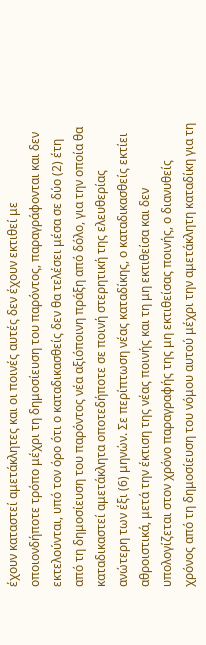έχουν καταστεί αμετάκλητες και οι ποινές αυτές δεν έχουν εκτιθεί με οποιονδήποτε τρόπο μέχρι τη δημοσίευση του παρόντος, παραγράφονται και δεν εκτελούνται, υπό τον όρο ότι ο καταδικασθείς δεν θα τελέσει μέσα σε δύο (2) έτη από τη δημοσίευση του παρόντος νέα αξιόποινη πράξη από δόλο, για την οποία θα καταδικαστεί αμετάκλητα οποτεδήποτε σε ποινή στερητική της ελευθερίας ανώτερη των έξι (6) μηνών. Σε περίπτωση νέας καταδίκης, ο καταδικασθείς εκτίει αθροιστικά, μετά την έκτιση της νέας ποινής και τη μη εκτιθείσα και δεν υπολογίζεται στον χρόνο παραγραφής της μη εκτιθείσας ποινής, ο διανυθείς χρόνος από τη δημοσίευση του νόμου αυτού μέχρι την αμετάκλητη καταδίκη για τη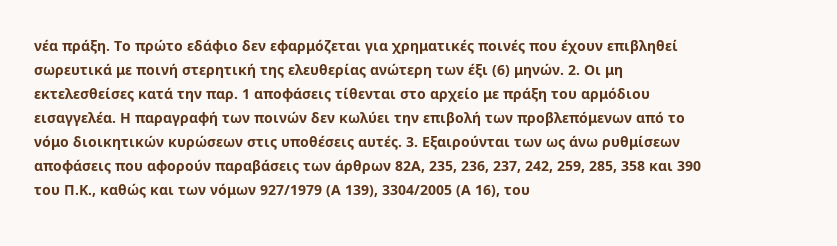νέα πράξη. Το πρώτο εδάφιο δεν εφαρμόζεται για χρηματικές ποινές που έχουν επιβληθεί σωρευτικά με ποινή στερητική της ελευθερίας ανώτερη των έξι (6) μηνών. 2. Οι μη εκτελεσθείσες κατά την παρ. 1 αποφάσεις τίθενται στο αρχείο με πράξη του αρμόδιου εισαγγελέα. Η παραγραφή των ποινών δεν κωλύει την επιβολή των προβλεπόμενων από το νόμο διοικητικών κυρώσεων στις υποθέσεις αυτές. 3. Εξαιρούνται των ως άνω ρυθμίσεων αποφάσεις που αφορούν παραβάσεις των άρθρων 82Α, 235, 236, 237, 242, 259, 285, 358 και 390 του Π.Κ., καθώς και των νόμων 927/1979 (Α 139), 3304/2005 (Α 16), του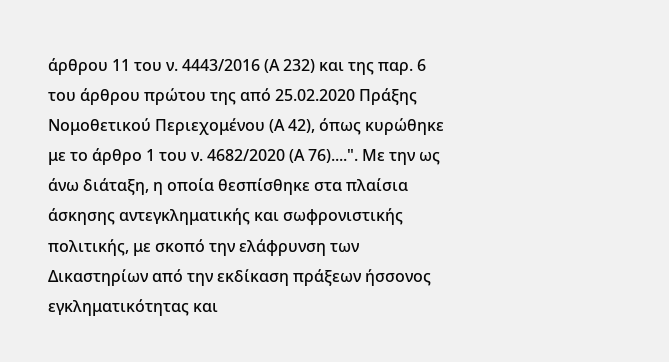άρθρου 11 του ν. 4443/2016 (Α 232) και της παρ. 6 του άρθρου πρώτου της από 25.02.2020 Πράξης Νομοθετικού Περιεχομένου (Α 42), όπως κυρώθηκε με το άρθρο 1 του ν. 4682/2020 (Α 76)....". Με την ως άνω διάταξη, η οποία θεσπίσθηκε στα πλαίσια άσκησης αντεγκληματικής και σωφρονιστικής πολιτικής, με σκοπό την ελάφρυνση των Δικαστηρίων από την εκδίκαση πράξεων ήσσονος εγκληματικότητας και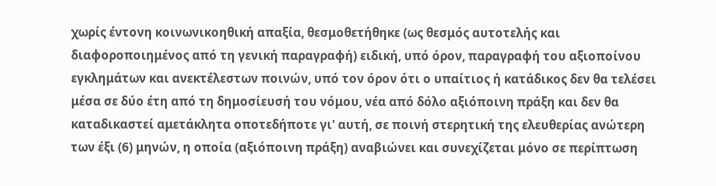χωρίς έντονη κοινωνικοηθική απαξία, θεσμοθετήθηκε (ως θεσμός αυτοτελής και διαφοροποιημένος από τη γενική παραγραφή) ειδική, υπό όρον, παραγραφή του αξιοποίνου εγκλημάτων και ανεκτέλεστων ποινών, υπό τον όρον ότι ο υπαίτιος ή κατάδικος δεν θα τελέσει μέσα σε δύο έτη από τη δημοσίευσή του νόμου, νέα από δόλο αξιόποινη πράξη και δεν θα καταδικαστεί αμετάκλητα οποτεδήποτε γι' αυτή, σε ποινή στερητική της ελευθερίας ανώτερη των έξι (6) μηνών, η οποία (αξιόποινη πράξη) αναβιώνει και συνεχίζεται μόνο σε περίπτωση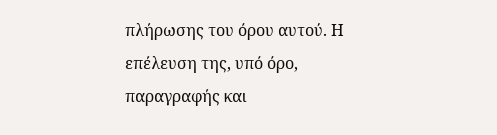πλήρωσης του όρου αυτού. Η επέλευση της, υπό όρο, παραγραφής και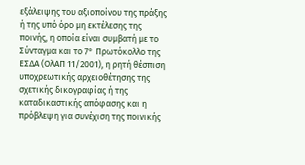εξάλειψης του αξιοποίνου της πράξης ή της υπό όρο μη εκτέλεσης της ποινής, η οποία είναι συμβατή με το Σύνταγμα και το 7° Πρωτόκολλο της ΕΣΔΑ (ΟλΑΠ 11/2001), η ρητή θέσπιση υποχρεωτικής αρχειοθέτησης της σχετικής δικογραφίας ή της καταδικαστικής απόφασης και η πρόβλεψη για συνέχιση της ποινικής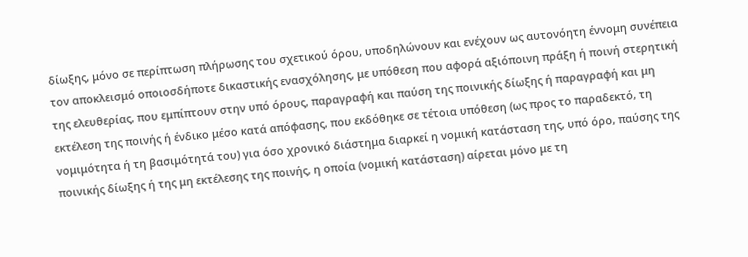δίωξης, μόνο σε περίπτωση πλήρωσης του σχετικού όρου, υποδηλώνουν και ενέχουν ως αυτονόητη έννομη συνέπεια τον αποκλεισμό οποιοσδήποτε δικαστικής ενασχόλησης, με υπόθεση που αφορά αξιόποινη πράξη ή ποινή στερητική της ελευθερίας, που εμπίπτουν στην υπό όρους, παραγραφή και παύση της ποινικής δίωξης ή παραγραφή και μη εκτέλεση της ποινής ή ένδικο μέσο κατά απόφασης, που εκδόθηκε σε τέτοια υπόθεση (ως προς το παραδεκτό, τη νομιμότητα ή τη βασιμότητά του) για όσο χρονικό διάστημα διαρκεί η νομική κατάσταση της, υπό όρο, παύσης της ποινικής δίωξης ή της μη εκτέλεσης της ποινής, η οποία (νομική κατάσταση) αίρεται μόνο με τη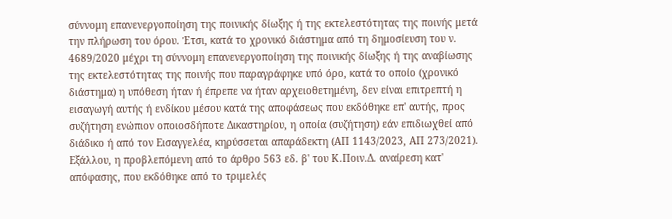σύννομη επανενεργοποίηση της ποινικής δίωξης ή της εκτελεστότητας της ποινής μετά την πλήρωση του όρου. Έτσι, κατά το χρονικό διάστημα από τη δημοσίευση του ν. 4689/2020 μέχρι τη σύννομη επανενεργοποίηση της ποινικής δίωξης ή της αναβίωσης της εκτελεστότητας της ποινής που παραγράφηκε υπό όρο, κατά το οποίο (χρονικό διάστημα) η υπόθεση ήταν ή έπρεπε να ήταν αρχειοθετημένη, δεν είναι επιτρεπτή η εισαγωγή αυτής ή ενδίκου μέσου κατά της αποφάσεως που εκδόθηκε επ' αυτής, προς συζήτηση ενώπιον οποιοσδήποτε Δικαστηρίου, η οποία (συζήτηση) εάν επιδιωχθεί από διάδικο ή από τον Εισαγγελέα, κηρύσσεται απαράδεκτη (ΑΠ 1143/2023, ΑΠ 273/2021).
Εξάλλου, η προβλεπόμενη από το άρθρο 563 εδ. β' του Κ.Ποιν.Δ. αναίρεση κατ' απόφασης, που εκδόθηκε από το τριμελές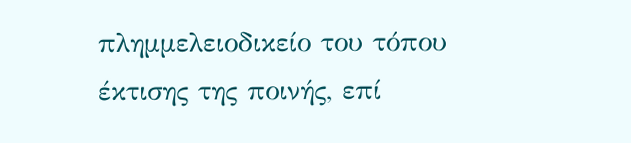πλημμελειοδικείο του τόπου έκτισης της ποινής, επί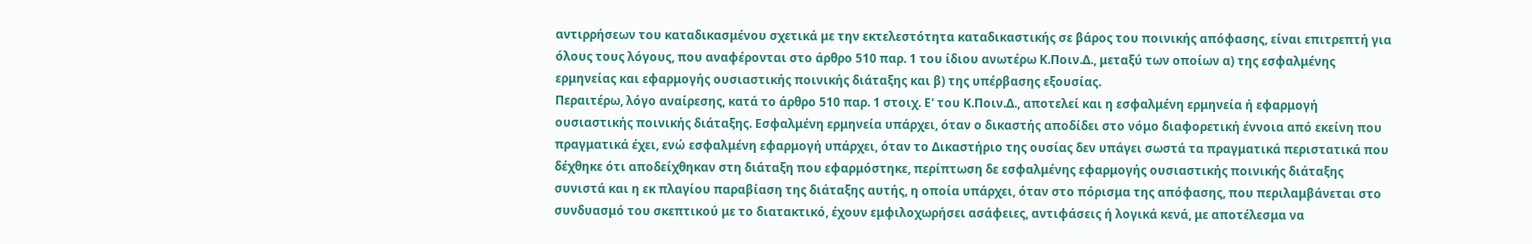αντιρρήσεων του καταδικασμένου σχετικά με την εκτελεστότητα καταδικαστικής σε βάρος του ποινικής απόφασης, είναι επιτρεπτή για όλους τους λόγους, που αναφέρονται στο άρθρο 510 παρ. 1 του ίδιου ανωτέρω Κ.Ποιν.Δ., μεταξύ των οποίων α) της εσφαλμένης ερμηνείας και εφαρμογής ουσιαστικής ποινικής διάταξης και β) της υπέρβασης εξουσίας.
Περαιτέρω, λόγο αναίρεσης, κατά το άρθρο 510 παρ. 1 στοιχ. Ε' του Κ.Ποιν.Δ., αποτελεί και η εσφαλμένη ερμηνεία ή εφαρμογή ουσιαστικής ποινικής διάταξης. Εσφαλμένη ερμηνεία υπάρχει, όταν ο δικαστής αποδίδει στο νόμο διαφορετική έννοια από εκείνη που πραγματικά έχει, ενώ εσφαλμένη εφαρμογή υπάρχει, όταν το Δικαστήριο της ουσίας δεν υπάγει σωστά τα πραγματικά περιστατικά που δέχθηκε ότι αποδείχθηκαν στη διάταξη που εφαρμόστηκε, περίπτωση δε εσφαλμένης εφαρμογής ουσιαστικής ποινικής διάταξης συνιστά και η εκ πλαγίου παραβίαση της διάταξης αυτής, η οποία υπάρχει, όταν στο πόρισμα της απόφασης, που περιλαμβάνεται στο συνδυασμό του σκεπτικού με το διατακτικό, έχουν εμφιλοχωρήσει ασάφειες, αντιφάσεις ή λογικά κενά, με αποτέλεσμα να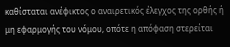καθίσταται ανέφικτος ο αναιρετικός έλεγχος της ορθής ή μη εφαρμογής του νόμου, οπότε η απόφαση στερείται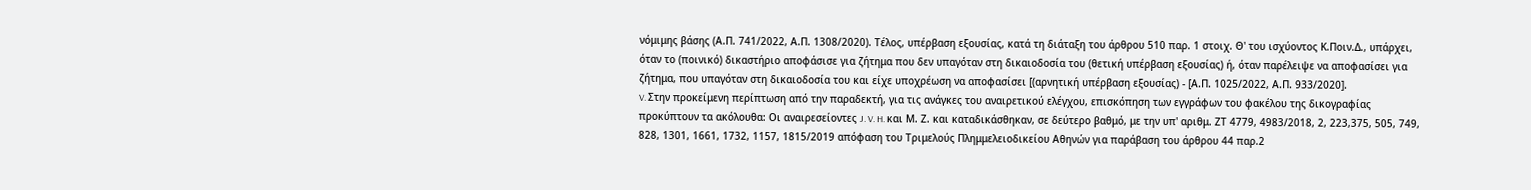νόμιμης βάσης (Α.Π. 741/2022, Α.Π. 1308/2020). Τέλος, υπέρβαση εξουσίας, κατά τη διάταξη του άρθρου 510 παρ. 1 στοιχ. Θ' του ισχύοντος Κ.Ποιν.Δ., υπάρχει, όταν το (ποινικό) δικαστήριο αποφάσισε για ζήτημα που δεν υπαγόταν στη δικαιοδοσία του (θετική υπέρβαση εξουσίας) ή, όταν παρέλειψε να αποφασίσει για ζήτημα, που υπαγόταν στη δικαιοδοσία του και είχε υποχρέωση να αποφασίσει [(αρνητική υπέρβαση εξουσίας) - [Α.Π. 1025/2022, Α.Π. 933/2020].
V. Στην προκείμενη περίπτωση από την παραδεκτή, για τις ανάγκες του αναιρετικού ελέγχου, επισκόπηση των εγγράφων του φακέλου της δικογραφίας προκύπτουν τα ακόλουθα: Οι αναιρεσείοντες J. V. H. και Μ. Ζ. και καταδικάσθηκαν, σε δεύτερο βαθμό, με την υπ' αριθμ. ΖΤ 4779, 4983/2018, 2, 223,375, 505, 749, 828, 1301, 1661, 1732, 1157, 1815/2019 απόφαση του Τριμελούς Πλημμελειοδικείου Αθηνών για παράβαση του άρθρου 44 παρ.2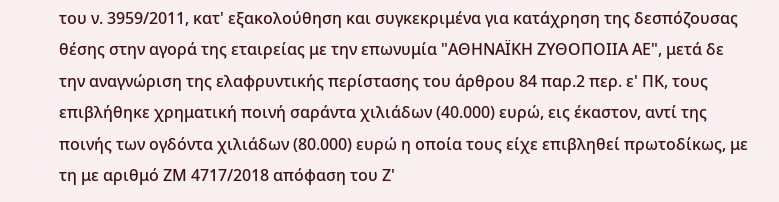του ν. 3959/2011, κατ' εξακολούθηση και συγκεκριμένα για κατάχρηση της δεσπόζουσας θέσης στην αγορά της εταιρείας με την επωνυμία "ΑΘΗΝΑΪΚΗ ΖΥΘΟΠΟΙΙΑ ΑΕ", μετά δε την αναγνώριση της ελαφρυντικής περίστασης του άρθρου 84 παρ.2 περ. ε' ΠΚ, τους επιβλήθηκε χρηματική ποινή σαράντα χιλιάδων (40.000) ευρώ, εις έκαστον, αντί της ποινής των ογδόντα χιλιάδων (80.000) ευρώ η οποία τους είχε επιβληθεί πρωτοδίκως, με τη με αριθμό ΖΜ 4717/2018 απόφαση του Ζ'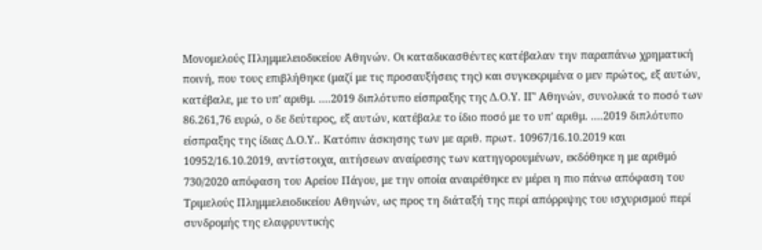Μονομελούς Πλημμελειοδικείου Αθηνών. Οι καταδικασθέντες κατέβαλαν την παραπάνω χρηματική ποινή, που τους επιβλήθηκε (μαζί με τις προσαυξήσεις της) και συγκεκριμένα ο μεν πρώτος, εξ αυτών, κατέβαλε, με το υπ' αριθμ. ....2019 διπλότυπο είσπραξης της Δ.Ο.Υ. ΙΓ' Αθηνών, συνολικά το ποσό των 86.261,76 ευρώ, ο δε δεύτερος, εξ αυτών, κατέβαλε το ίδιο ποσό με το υπ' αριθμ. ....2019 διπλότυπο είσπραξης της ίδιας Δ.Ο.Υ.. Κατόπιν άσκησης των με αριθ. πρωτ. 10967/16.10.2019 και 10952/16.10.2019, αντίστοιχα, αιτήσεων αναίρεσης των κατηγορουμένων, εκδόθηκε η με αριθμό 730/2020 απόφαση του Αρείου Πάγου, με την οποία αναιρέθηκε εν μέρει η πιο πάνω απόφαση του Τριμελούς Πλημμελειοδικείου Αθηνών, ως προς τη διάταξή της περί απόρριψης του ισχυρισμού περί συνδρομής της ελαφρυντικής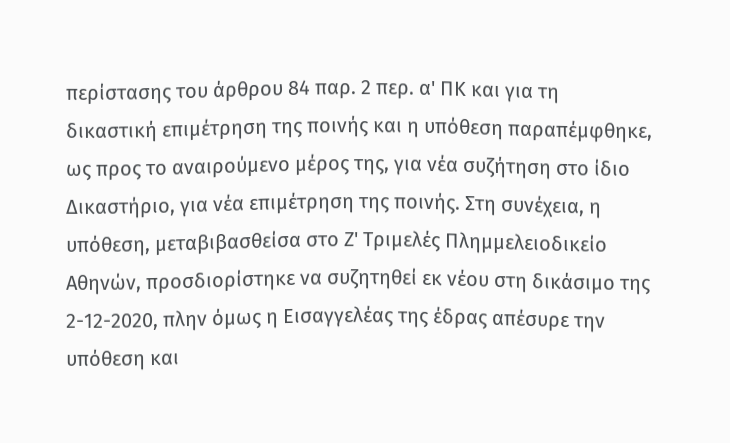περίστασης του άρθρου 84 παρ. 2 περ. α' ΠΚ και για τη δικαστική επιμέτρηση της ποινής και η υπόθεση παραπέμφθηκε, ως προς το αναιρούμενο μέρος της, για νέα συζήτηση στο ίδιο Δικαστήριο, για νέα επιμέτρηση της ποινής. Στη συνέχεια, η υπόθεση, μεταβιβασθείσα στο Ζ' Τριμελές Πλημμελειοδικείο Αθηνών, προσδιορίστηκε να συζητηθεί εκ νέου στη δικάσιμο της 2-12-2020, πλην όμως η Εισαγγελέας της έδρας απέσυρε την υπόθεση και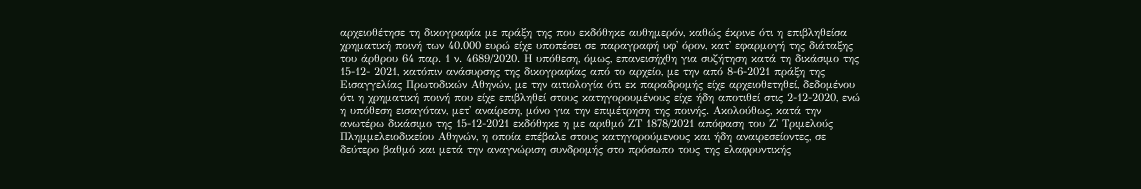αρχειοθέτησε τη δικογραφία με πράξη της που εκδόθηκε αυθημερόν, καθώς έκρινε ότι η επιβληθείσα χρηματική ποινή των 40.000 ευρώ είχε υποπέσει σε παραγραφή υφ' όρον, κατ' εφαρμογή της διάταξης του άρθρου 64 παρ. 1 ν. 4689/2020. Η υπόθεση, όμως, επανεισήχθη για συζήτηση κατά τη δικάσιμο της 15-12- 2021, κατόπιν ανάσυρσης της δικογραφίας από το αρχείο, με την από 8-6-2021 πράξη της Εισαγγελίας Πρωτοδικών Αθηνών, με την αιτιολογία ότι εκ παραδρομής είχε αρχειοθετηθεί, δεδομένου ότι η χρηματική ποινή που είχε επιβληθεί στους κατηγορουμένους είχε ήδη αποτιθεί στις 2-12-2020, ενώ η υπόθεση εισαγόταν, μετ' αναίρεση, μόνο για την επιμέτρηση της ποινής. Ακολούθως, κατά την ανωτέρω δικάσιμο της 15-12-2021 εκδόθηκε η με αριθμό ΖΤ 1878/2021 απόφαση του Ζ' Τριμελούς Πλημμελειοδικείου Αθηνών, η οποία επέβαλε στους κατηγορούμενους και ήδη αναιρεσείοντες, σε δεύτερο βαθμό και μετά την αναγνώριση συνδρομής στο πρόσωπο τους της ελαφρυντικής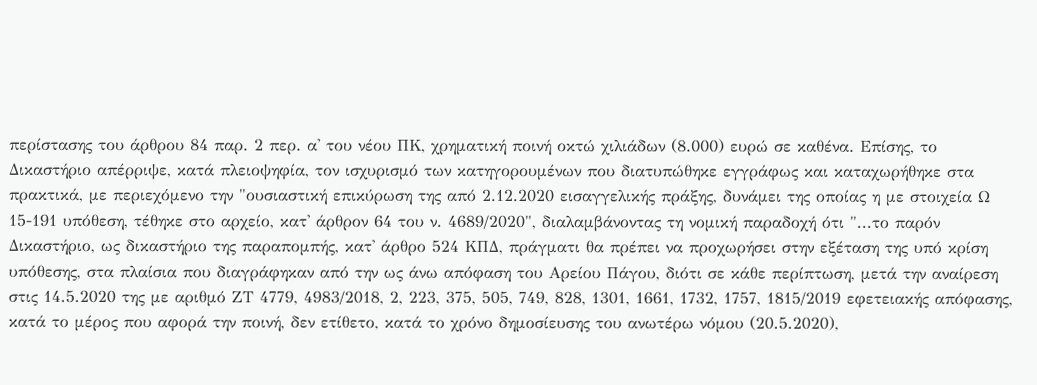περίστασης του άρθρου 84 παρ. 2 περ. α' του νέου ΠΚ, χρηματική ποινή οκτώ χιλιάδων (8.000) ευρώ σε καθένα. Επίσης, το Δικαστήριο απέρριψε, κατά πλειοψηφία, τον ισχυρισμό των κατηγορουμένων που διατυπώθηκε εγγράφως και καταχωρήθηκε στα πρακτικά, με περιεχόμενο την "ουσιαστική επικύρωση της από 2.12.2020 εισαγγελικής πράξης, δυνάμει της οποίας η με στοιχεία Ω 15-191 υπόθεση, τέθηκε στο αρχείο, κατ' άρθρον 64 του ν. 4689/2020", διαλαμβάνοντας τη νομική παραδοχή ότι "...το παρόν Δικαστήριο, ως δικαστήριο της παραπομπής, κατ' άρθρο 524 ΚΠΔ, πράγματι θα πρέπει να προχωρήσει στην εξέταση της υπό κρίση υπόθεσης, στα πλαίσια που διαγράφηκαν από την ως άνω απόφαση του Αρείου Πάγου, διότι σε κάθε περίπτωση, μετά την αναίρεση στις 14.5.2020 της με αριθμό ΖΤ 4779, 4983/2018, 2, 223, 375, 505, 749, 828, 1301, 1661, 1732, 1757, 1815/2019 εφετειακής απόφασης, κατά το μέρος που αφορά την ποινή, δεν ετίθετο, κατά το χρόνο δημοσίευσης του ανωτέρω νόμου (20.5.2020),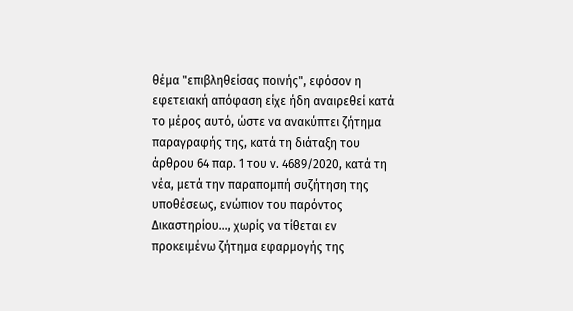θέμα "επιβληθείσας ποινής", εφόσον η εφετειακή απόφαση είχε ήδη αναιρεθεί κατά το μέρος αυτό, ώστε να ανακύπτει ζήτημα παραγραφής της, κατά τη διάταξη του άρθρου 64 παρ. 1 του ν. 4689/2020, κατά τη νέα, μετά την παραπομπή συζήτηση της υποθέσεως, ενώπιον του παρόντος Δικαστηρίου..., χωρίς να τίθεται εν προκειμένω ζήτημα εφαρμογής της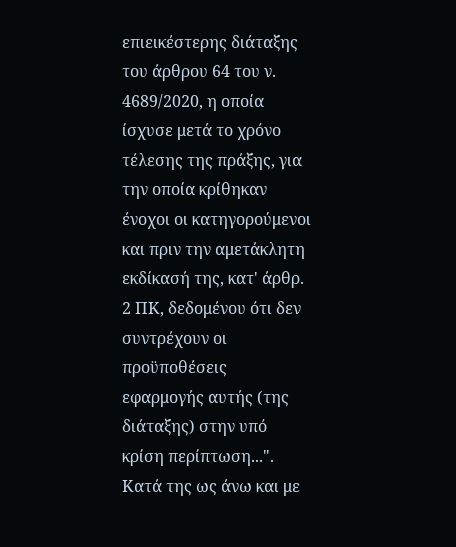επιεικέστερης διάταξης του άρθρου 64 του ν. 4689/2020, η οποία ίσχυσε μετά το χρόνο τέλεσης της πράξης, για την οποία κρίθηκαν ένοχοι οι κατηγορούμενοι και πριν την αμετάκλητη εκδίκασή της, κατ' άρθρ. 2 ΠΚ, δεδομένου ότι δεν συντρέχουν οι προϋποθέσεις εφαρμογής αυτής (της διάταξης) στην υπό κρίση περίπτωση...". Κατά της ως άνω και με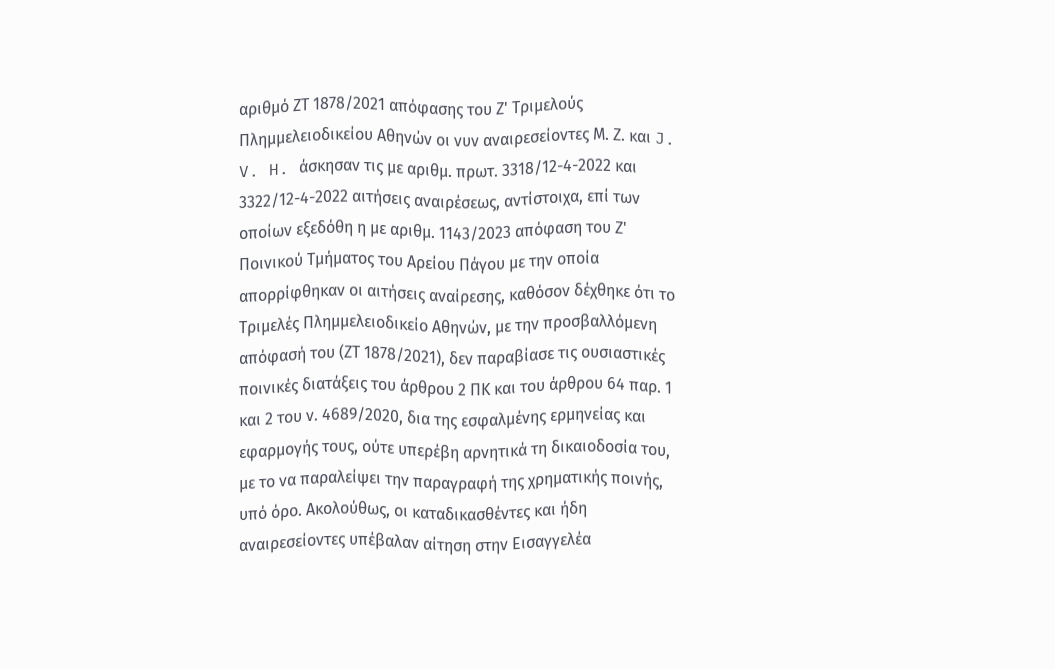αριθμό ΖΤ 1878/2021 απόφασης του Ζ' Τριμελούς Πλημμελειοδικείου Αθηνών οι νυν αναιρεσείοντες Μ. Ζ. και J. V. H. άσκησαν τις με αριθμ. πρωτ. 3318/12-4-2022 και 3322/12-4-2022 αιτήσεις αναιρέσεως, αντίστοιχα, επί των οποίων εξεδόθη η με αριθμ. 1143/2023 απόφαση του Ζ' Ποινικού Τμήματος του Αρείου Πάγου με την οποία απορρίφθηκαν οι αιτήσεις αναίρεσης, καθόσον δέχθηκε ότι το Τριμελές Πλημμελειοδικείο Αθηνών, με την προσβαλλόμενη απόφασή του (ΖΤ 1878/2021), δεν παραβίασε τις ουσιαστικές ποινικές διατάξεις του άρθρου 2 ΠΚ και του άρθρου 64 παρ. 1 και 2 του ν. 4689/2020, δια της εσφαλμένης ερμηνείας και εφαρμογής τους, ούτε υπερέβη αρνητικά τη δικαιοδοσία του, με το να παραλείψει την παραγραφή της χρηματικής ποινής, υπό όρο. Ακολούθως, οι καταδικασθέντες και ήδη αναιρεσείοντες υπέβαλαν αίτηση στην Εισαγγελέα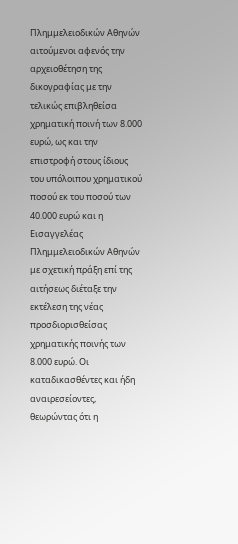Πλημμελειοδικών Αθηνών αιτούμενοι αφενός την αρχειοθέτηση της δικογραφίας με την τελικώς επιβληθείσα χρηματική ποινή των 8.000 ευρώ, ως και την επιστροφή στους ίδιους του υπόλοιπου χρηματικού ποσού εκ του ποσού των 40.000 ευρώ και η Εισαγγελέας Πλημμελειοδικών Αθηνών με σχετική πράξη επί της αιτήσεως διέταξε την εκτέλεση της νέας προσδιορισθείσας χρηματικής ποινής των 8.000 ευρώ. Οι καταδικασθέντες και ήδη αναιρεσείοντες, θεωρώντας ότι η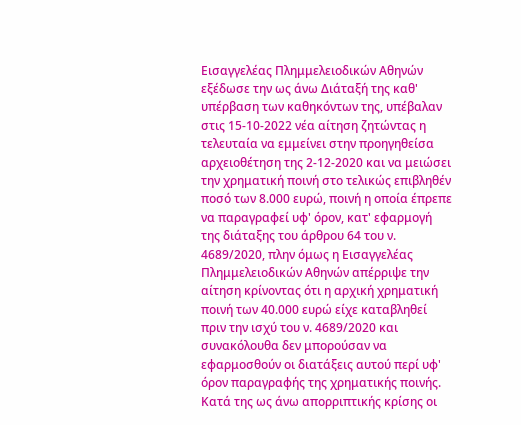Εισαγγελέας Πλημμελειοδικών Αθηνών εξέδωσε την ως άνω Διάταξή της καθ' υπέρβαση των καθηκόντων της, υπέβαλαν στις 15-10-2022 νέα αίτηση ζητώντας η τελευταία να εμμείνει στην προηγηθείσα αρχειοθέτηση της 2-12-2020 και να μειώσει την χρηματική ποινή στο τελικώς επιβληθέν ποσό των 8.000 ευρώ, ποινή η οποία έπρεπε να παραγραφεί υφ' όρον, κατ' εφαρμογή της διάταξης του άρθρου 64 του ν. 4689/2020, πλην όμως η Εισαγγελέας Πλημμελειοδικών Αθηνών απέρριψε την αίτηση κρίνοντας ότι η αρχική χρηματική ποινή των 40.000 ευρώ είχε καταβληθεί πριν την ισχύ του ν. 4689/2020 και συνακόλουθα δεν μπορούσαν να εφαρμοσθούν οι διατάξεις αυτού περί υφ' όρον παραγραφής της χρηματικής ποινής. Κατά της ως άνω απορριπτικής κρίσης οι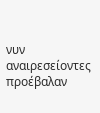νυν αναιρεσείοντες προέβαλαν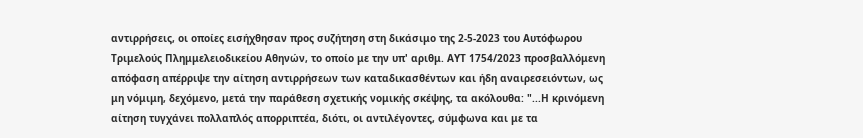αντιρρήσεις, οι οποίες εισήχθησαν προς συζήτηση στη δικάσιμο της 2-5-2023 του Αυτόφωρου Τριμελούς Πλημμελειοδικείου Αθηνών, το οποίο με την υπ' αριθμ. ΑΥΤ 1754/2023 προσβαλλόμενη απόφαση απέρριψε την αίτηση αντιρρήσεων των καταδικασθέντων και ήδη αναιρεσειόντων, ως μη νόμιμη, δεχόμενο, μετά την παράθεση σχετικής νομικής σκέψης, τα ακόλουθα: "...Η κρινόμενη αίτηση τυγχάνει πολλαπλός απορριπτέα, διότι, οι αντιλέγοντες, σύμφωνα και με τα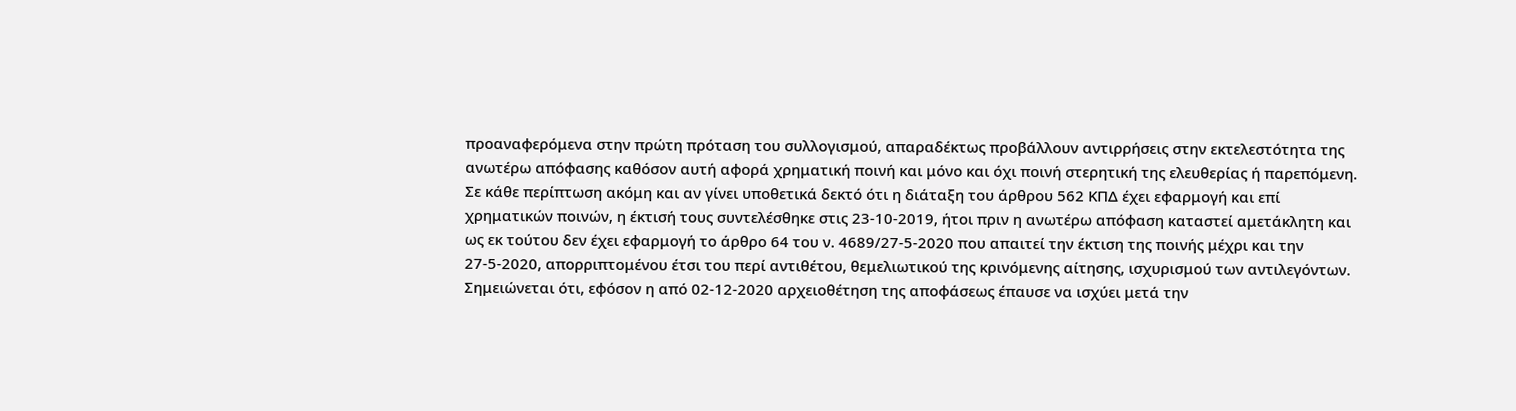προαναφερόμενα στην πρώτη πρόταση του συλλογισμού, απαραδέκτως προβάλλουν αντιρρήσεις στην εκτελεστότητα της ανωτέρω απόφασης καθόσον αυτή αφορά χρηματική ποινή και μόνο και όχι ποινή στερητική της ελευθερίας ή παρεπόμενη. Σε κάθε περίπτωση ακόμη και αν γίνει υποθετικά δεκτό ότι η διάταξη του άρθρου 562 ΚΠΔ έχει εφαρμογή και επί χρηματικών ποινών, η έκτισή τους συντελέσθηκε στις 23-10-2019, ήτοι πριν η ανωτέρω απόφαση καταστεί αμετάκλητη και ως εκ τούτου δεν έχει εφαρμογή το άρθρο 64 του ν. 4689/27-5-2020 που απαιτεί την έκτιση της ποινής μέχρι και την 27-5-2020, απορριπτομένου έτσι του περί αντιθέτου, θεμελιωτικού της κρινόμενης αίτησης, ισχυρισμού των αντιλεγόντων. Σημειώνεται ότι, εφόσον η από 02-12-2020 αρχειοθέτηση της αποφάσεως έπαυσε να ισχύει μετά την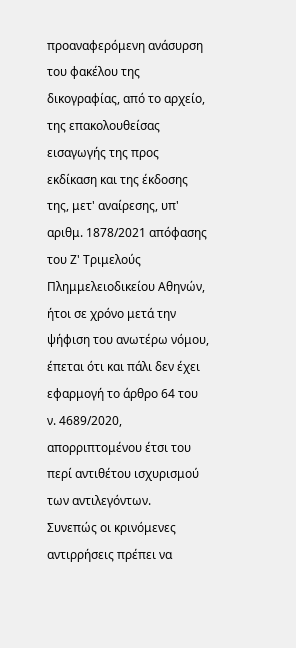προαναφερόμενη ανάσυρση του φακέλου της δικογραφίας, από το αρχείο, της επακολουθείσας εισαγωγής της προς εκδίκαση και της έκδοσης της, μετ' αναίρεσης, υπ' αριθμ. 1878/2021 απόφασης του Ζ' Τριμελούς Πλημμελειοδικείου Αθηνών, ήτοι σε χρόνο μετά την ψήφιση του ανωτέρω νόμου, έπεται ότι και πάλι δεν έχει εφαρμογή το άρθρο 64 του ν. 4689/2020, απορριπτομένου έτσι του περί αντιθέτου ισχυρισμού των αντιλεγόντων.
Συνεπώς οι κρινόμενες αντιρρήσεις πρέπει να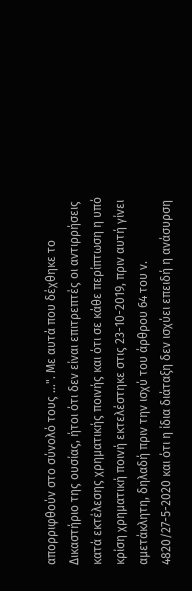απορριφθούν στο σύνολό τους ...". Με αυτά που δέχθηκε το Δικαστήριο της ουσίας, ήτοι ότι δεν είναι επιτρεπτές οι αντιρρήσεις κατά εκτέλεσης χρηματικής ποινής και ότι σε κάθε περίπτωση η υπό κρίση χρηματική ποινή εκτελέστηκε στις 23-10-2019, πριν αυτή γίνει αμετάκλητη, δηλαδή πριν την ισχύ του άρθρου 64 του ν. 4820/27-5-2020 και ότι η ίδια διάταξη δεν ισχύει επειδή η ανάσυρση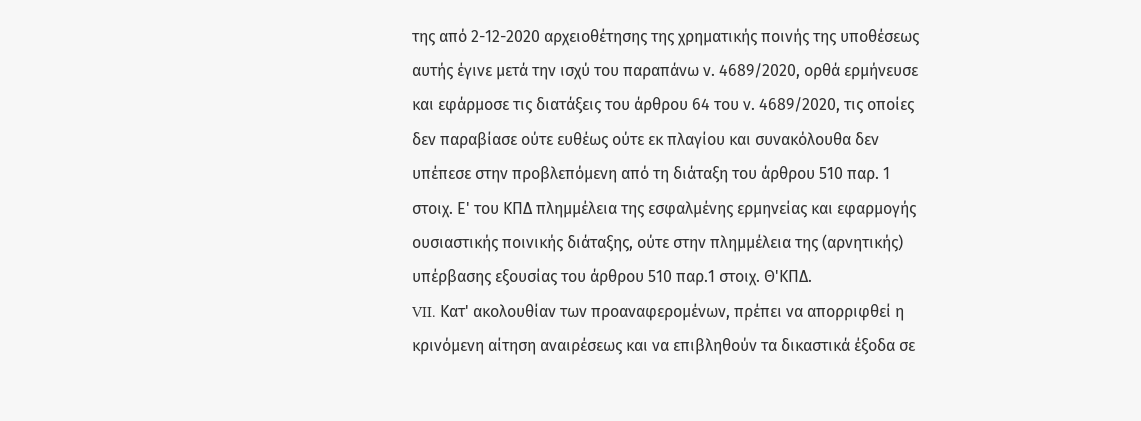της από 2-12-2020 αρχειοθέτησης της χρηματικής ποινής της υποθέσεως αυτής έγινε μετά την ισχύ του παραπάνω ν. 4689/2020, ορθά ερμήνευσε και εφάρμοσε τις διατάξεις του άρθρου 64 του ν. 4689/2020, τις οποίες δεν παραβίασε ούτε ευθέως ούτε εκ πλαγίου και συνακόλουθα δεν υπέπεσε στην προβλεπόμενη από τη διάταξη του άρθρου 510 παρ. 1 στοιχ. Ε' του ΚΠΔ πλημμέλεια της εσφαλμένης ερμηνείας και εφαρμογής ουσιαστικής ποινικής διάταξης, ούτε στην πλημμέλεια της (αρνητικής) υπέρβασης εξουσίας του άρθρου 510 παρ.1 στοιχ. Θ'ΚΠΔ.
VII. Κατ' ακολουθίαν των προαναφερομένων, πρέπει να απορριφθεί η κρινόμενη αίτηση αναιρέσεως και να επιβληθούν τα δικαστικά έξοδα σε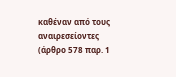καθέναν από τους αναιρεσείοντες (άρθρο 578 παρ. 1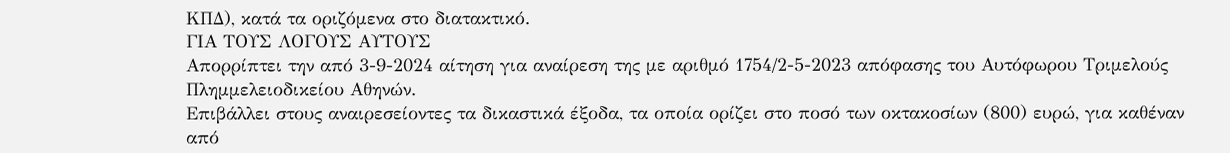ΚΠΔ), κατά τα οριζόμενα στο διατακτικό.
ΓΙΑ ΤΟΥΣ ΛΟΓΟΥΣ ΑΥΤΟΥΣ
Απορρίπτει την από 3-9-2024 αίτηση για αναίρεση της με αριθμό 1754/2-5-2023 απόφασης του Αυτόφωρου Τριμελούς Πλημμελειοδικείου Αθηνών.
Επιβάλλει στους αναιρεσείοντες τα δικαστικά έξοδα, τα οποία ορίζει στο ποσό των οκτακοσίων (800) ευρώ, για καθέναν από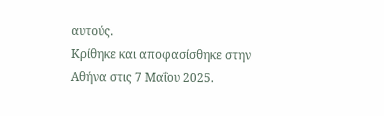αυτούς.
Κρίθηκε και αποφασίσθηκε στην Αθήνα στις 7 Μαΐου 2025.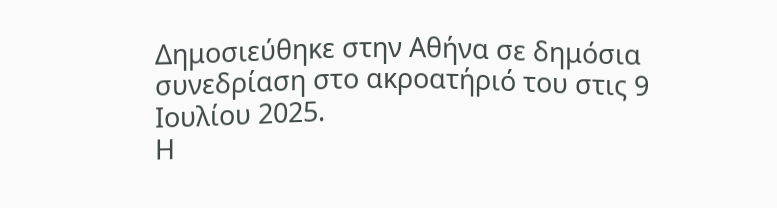Δημοσιεύθηκε στην Αθήνα σε δημόσια συνεδρίαση στο ακροατήριό του στις 9 Ιουλίου 2025.
Η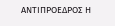ΑΝΤΙΠΡΟΕΔΡΟΣ Η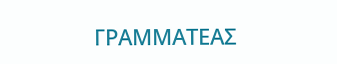ΓΡΑΜΜΑΤΕΑΣ